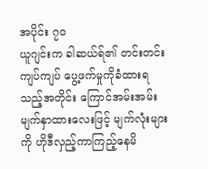အပိုင်း ၇၀
ယူဂျင်းက ခါဆယ်ရ်၏ တင်းတင်းကျပ်ကျပ် ပွေ့ဖက်မှုကိုခံထားရသည့်အတိုင်း ကြောင်အမ်းအမ်း မျက်နှာထားလေးဖြင့် မျက်လုံးများကို ဟိုဒီလှည့်ကာကြည့်နေမိ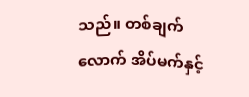သည်။ တစ်ချက်လောက် အိပ်မက်နှင့်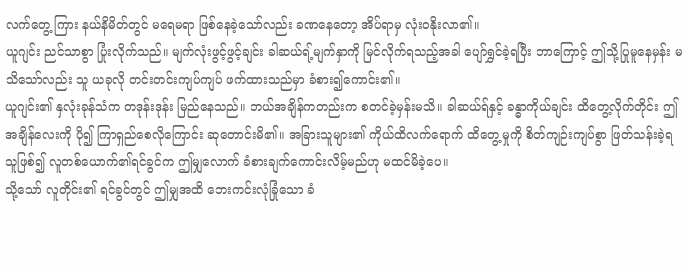လက်တွေ့ ကြား နယ်နိမိတ်တွင် မရေမရာ ဖြစ်နေခဲ့သော်လည်း ခဏနေတော့ အိပ်ရာမှ လုံးဝနိုးလာ၏။
ယူဂျင်း ညင်သာစွာ ပြုံးလိုက်သည်။ မျက်လုံးဖွင့်ဖွင့်ချင်း ခါဆယ်ရ့်မျက်နှာကို မြင်လိုက်ရသည့်အခါ ပျော်ရွှင်ခဲ့ရပြီး ဘာကြောင့် ဤသို့ပြုမူနေမှန်း မသိသော်လည်း သူ ယခုလို တင်းတင်းကျပ်ကျပ် ဖက်ထားသည်မှာ ခံစား၍ကောင်း၏။
ယူဂျင်း၏ နှလုံးခုန်သံက တဒုန်းဒုန်း မြည်နေသည်။ ဘယ်အချိန်ကတည်းက စတင်ခဲ့မှန်းမသိ။ ခါဆယ်ရ်နှင့် ခန္ဓာကိုယ်ချင်း ထိတွေ့လိုက်တိုင်း ဤအချိန်လေးကို ပို၍ ကြာရှည်စေလိုကြောင်း ဆုတောင်းမိ၏။ အခြားသူများ၏ ကိုယ်ထိလက်ရောက် ထိတွေ့မှုကို စိတ်ကျဉ်းကျပ်စွာ ဖြတ်သန်းခဲ့ရသူဖြစ်၍ လူတစ်ယောက်၏ရင်ခွင်က ဤမျှလောက် ခံစားချက်ကောင်းလိမ့်မည်ဟု မထင်မိခဲ့ပေ။
သို့သော် လူတိုင်း၏ ရင်ခွင်တွင် ဤမျှအထိ ဘေးကင်းလုံခြုံသော ခံ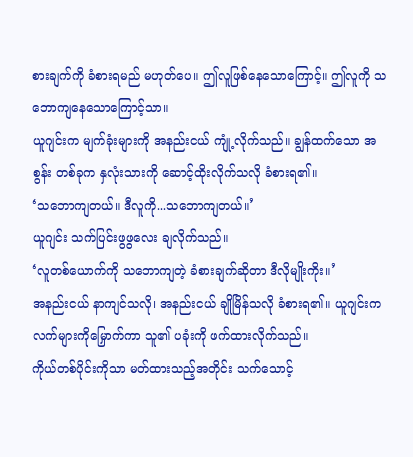စားချက်ကို ခံစားရမည် မဟုတ်ပေ။ ဤလူဖြစ်နေသောကြောင့်။ ဤလူကို သဘောကျနေသောကြောင့်သာ။
ယူဂျင်းက မျက်ခုံးများကို အနည်းငယ် ကျုံ့လိုက်သည်။ ချွန်ထက်သော အစွန်း တစ်ခုက နှလုံးသားကို ဆောင့်ထိုးလိုက်သလို ခံစားရ၏။
‘သဘောကျတယ်။ ဒီလူကို...သဘောကျတယ်။’
ယူဂျင်း သက်ပြင်းဖွဖွလေး ချလိုက်သည်။
‘လူတစ်ယောက်ကို သဘောကျတဲ့ ခံစားချက်ဆိုတာ ဒီလိုမျိုးကိုး။’
အနည်းငယ် နာကျင်သလို၊ အနည်းငယ် ချိုမြိန်သလို ခံစားရ၏။ ယူဂျင်းက လက်များကိုမြှောက်ကာ သူ၏ ပခုံးကို ဖက်ထားလိုက်သည်။
ကိုယ်တစ်ပိုင်းကိုသာ မတ်ထားသည့်အတိုင်း သက်သောင့်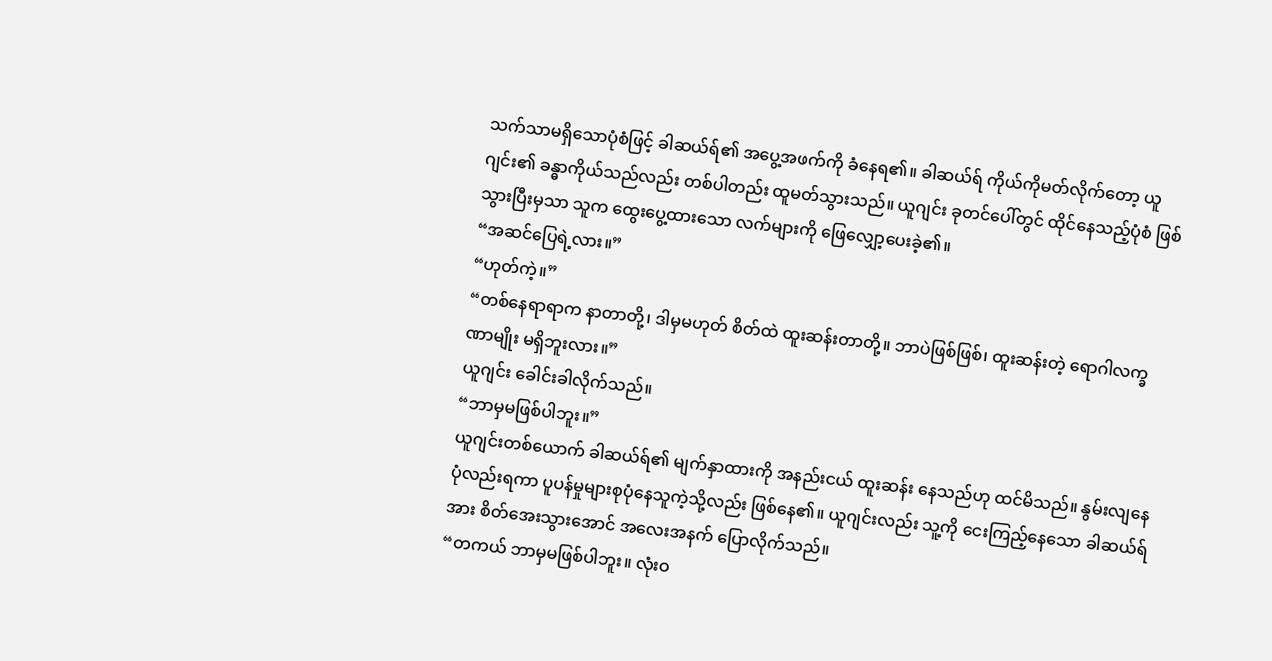သက်သာမရှိသောပုံစံဖြင့် ခါဆယ်ရ်၏ အပွေ့အဖက်ကို ခံနေရ၏။ ခါဆယ်ရ် ကိုယ်ကိုမတ်လိုက်တော့ ယူဂျင်း၏ ခန္ဓာကိုယ်သည်လည်း တစ်ပါတည်း ထူမတ်သွားသည်။ ယူဂျင်း ခုတင်ပေါ်တွင် ထိုင်နေသည့်ပုံစံ ဖြစ်သွားပြီးမှသာ သူက ထွေးပွေ့ထားသော လက်များကို ဖြေလျှော့ပေးခဲ့၏။
“အဆင်ပြေရဲ့လား။”
“ဟုတ်ကဲ့။”
“တစ်နေရာရာက နာတာတို့၊ ဒါမှမဟုတ် စိတ်ထဲ ထူးဆန်းတာတို့။ ဘာပဲဖြစ်ဖြစ်၊ ထူးဆန်းတဲ့ ရောဂါလက္ခဏာမျိုး မရှိဘူးလား။”
ယူဂျင်း ခေါင်းခါလိုက်သည်။
“ဘာမှမဖြစ်ပါဘူး။”
ယူဂျင်းတစ်ယောက် ခါဆယ်ရ်၏ မျက်နှာထားကို အနည်းငယ် ထူးဆန်း နေသည်ဟု ထင်မိသည်။ နွမ်းလျနေပုံလည်းရကာ ပူပန်မှုများစုပုံနေသူကဲ့သို့လည်း ဖြစ်နေ၏။ ယူဂျင်းလည်း သူ့ကို ငေးကြည့်နေသော ခါဆယ်ရ်အား စိတ်အေးသွားအောင် အလေးအနက် ပြောလိုက်သည်။
“တကယ် ဘာမှမဖြစ်ပါဘူး။ လုံးဝ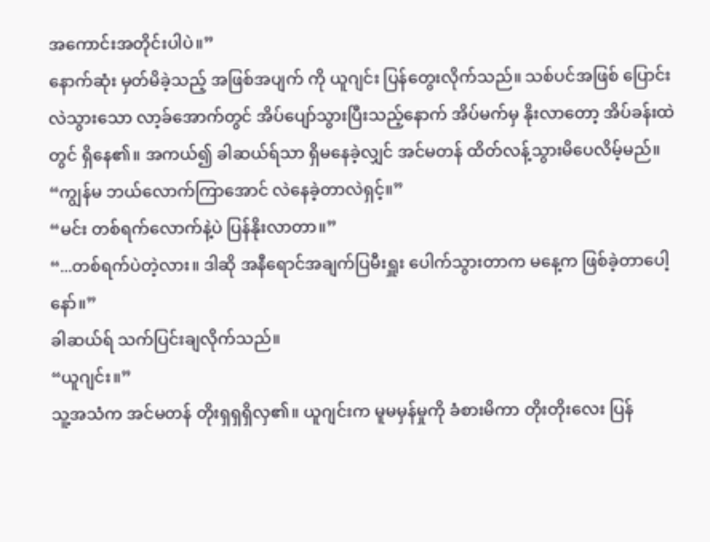အကောင်းအတိုင်းပါပဲ။”
နောက်ဆုံး မှတ်မိခဲ့သည့် အဖြစ်အပျက် ကို ယူဂျင်း ပြန်တွေးလိုက်သည်။ သစ်ပင်အဖြစ် ပြောင်းလဲသွားသော လာ့ခ်အောက်တွင် အိပ်ပျော်သွားပြီးသည့်နောက် အိပ်မက်မှ နိုးလာတော့ အိပ်ခန်းထဲတွင် ရှိနေ၏။ အကယ်၍ ခါဆယ်ရ်သာ ရှိမနေခဲ့လျှင် အင်မတန် ထိတ်လန့်သွားမိပေလိမ့်မည်။
“ကျွန်မ ဘယ်လောက်ကြာအောင် လဲနေခဲ့တာလဲရှင့်။”
“မင်း တစ်ရက်လောက်နဲ့ပဲ ပြန်နိုးလာတာ။”
“...တစ်ရက်ပဲတဲ့လား။ ဒါဆို အနီရောင်အချက်ပြမီးရှူး ပေါက်သွားတာက မနေ့က ဖြစ်ခဲ့တာပေါ့နော်။”
ခါဆယ်ရ် သက်ပြင်းချလိုက်သည်။
“ယူဂျင်း။”
သူ့အသံက အင်မတန် တိုးရှရှရှိလှ၏။ ယူဂျင်းက မူမမှန်မှုကို ခံစားမိကာ တိုးတိုးလေး ပြန်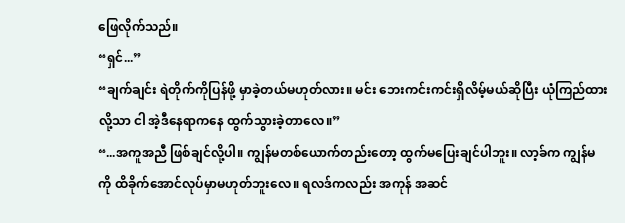ဖြေလိုက်သည်။
“ရှင်...”
“ချက်ချင်း ရဲတိုက်ကိုပြန်ဖို့ မှာခဲ့တယ်မဟုတ်လား။ မင်း ဘေးကင်းကင်းရှိလိမ့်မယ်ဆိုပြီး ယုံကြည်ထားလို့သာ ငါ အဲ့ဒီနေရာကနေ ထွက်သွားခဲ့တာလေ။”
“...အကူအညီ ဖြစ်ချင်လို့ပါ။ ကျွန်မတစ်ယောက်တည်းတော့ ထွက်မပြေးချင်ပါဘူး။ လာ့ခ်က ကျွန်မကို ထိခိုက်အောင်လုပ်မှာမဟုတ်ဘူးလေ။ ရလဒ်ကလည်း အကုန် အဆင်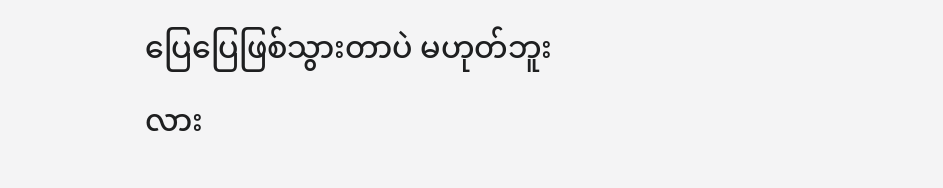ပြေပြေဖြစ်သွားတာပဲ မဟုတ်ဘူးလား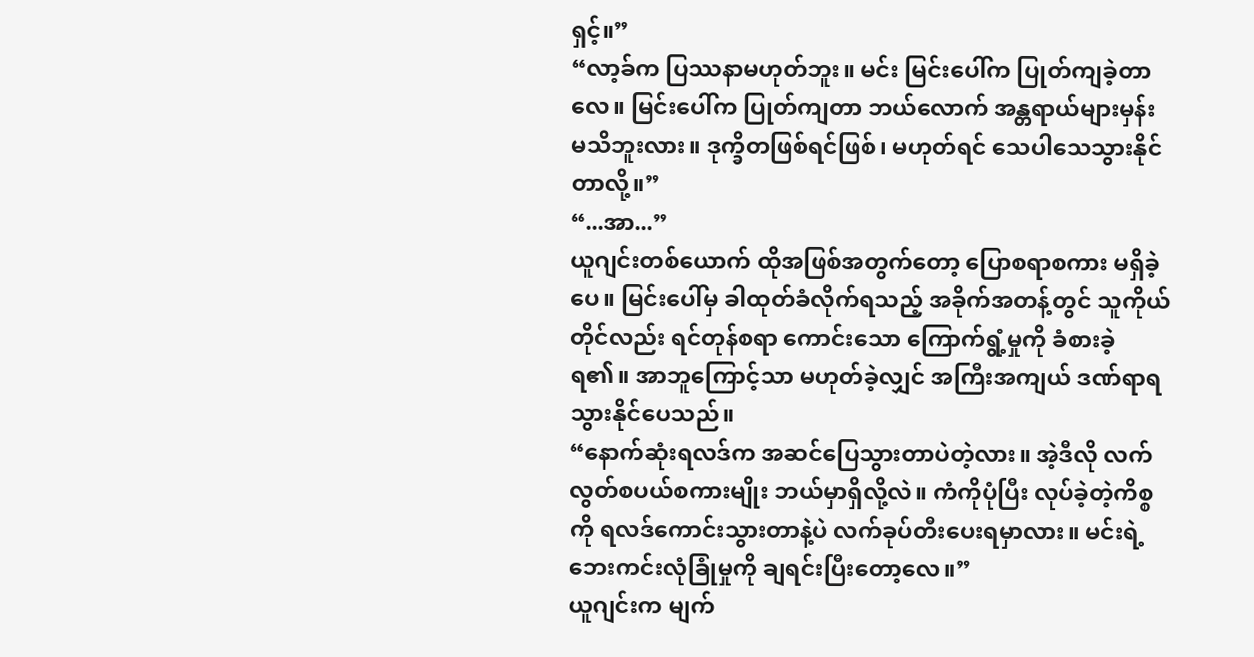ရှင့်။”
“လာ့ခ်က ပြဿနာမဟုတ်ဘူး။ မင်း မြင်းပေါ်က ပြုတ်ကျခဲ့တာလေ။ မြင်းပေါ်က ပြုတ်ကျတာ ဘယ်လောက် အန္တရာယ်များမှန်း မသိဘူးလား။ ဒုက္ခိတဖြစ်ရင်ဖြစ်၊ မဟုတ်ရင် သေပါသေသွားနိုင်တာလို့။”
“...အာ...”
ယူဂျင်းတစ်ယောက် ထိုအဖြစ်အတွက်တော့ ပြောစရာစကား မရှိခဲ့ပေ။ မြင်းပေါ်မှ ခါထုတ်ခံလိုက်ရသည့် အခိုက်အတန့်တွင် သူကိုယ်တိုင်လည်း ရင်တုန်စရာ ကောင်းသော ကြောက်ရွံ့မှုကို ခံစားခဲ့ရ၏။ အာဘူကြောင့်သာ မဟုတ်ခဲ့လျှင် အကြီးအကျယ် ဒဏ်ရာရသွားနိုင်ပေသည်။
“နောက်ဆုံးရလဒ်က အဆင်ပြေသွားတာပဲတဲ့လား။ အဲ့ဒီလို လက်လွတ်စပယ်စကားမျိုး ဘယ်မှာရှိလို့လဲ။ ကံကိုပုံပြီး လုပ်ခဲ့တဲ့ကိစ္စကို ရလဒ်ကောင်းသွားတာနဲ့ပဲ လက်ခုပ်တီးပေးရမှာလား။ မင်းရဲ့ ဘေးကင်းလုံခြုံမှုကို ချရင်းပြီးတော့လေ။”
ယူဂျင်းက မျက်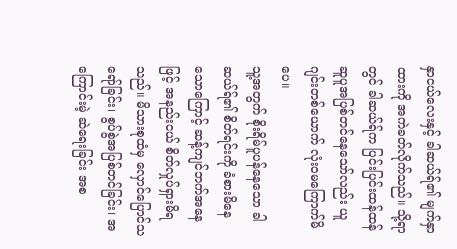နှာငယ်လေးနှင့် ခါဆယ်ရ်၏ မျက်နှာထားကို အကဲခတ်လိုက်သည်။ သို့ရာတွင် ခါဆယ်ရ်က ပြင်းပြင်းထန်ထန် ဆူပူအပြစ်တင်နေသော်လည်း ယူဂျင်းတစ်ယောက် လုံးဝမကြောက်မိပေ။
သူ့အတွက် စိုးရိမ်ပူပန်နေသော ခါဆယ်ရ်၏ စိတ်ရင်းကို ခံစားမိနေသောကြောင့် ဆန့်ကျင်ဘက်အနေဖြင့် အနည်းငယ် စိတ်လှုပ်ရှားမိရသည်။ မိသားစုထံမှ လှောင်ပြောင်သရော်ခြင်း၊ စွပ်စွဲအပြစ်တင်ခြင်း၊ အကြောင်းမဲ့ ဆဲရေးခြင်း အစ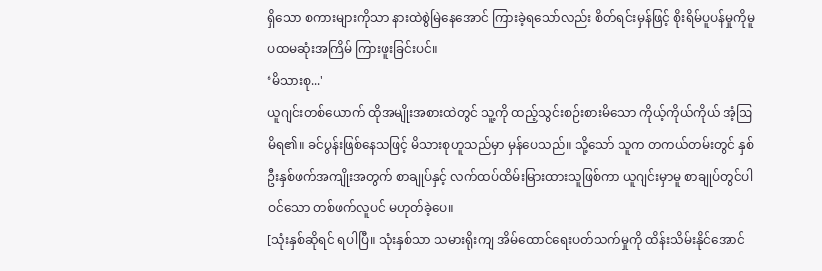ရှိသော စကားများကိုသာ နားထဲစွဲမြဲနေအောင် ကြားခဲ့ရသော်လည်း စိတ်ရင်းမှန်ဖြင့် စိုးရိမ်ပူပန်မှုကိုမူ ပထမဆုံးအကြိမ် ကြားဖူးခြင်းပင်။
‘မိသားစု...'
ယူဂျင်းတစ်ယောက် ထိုအမျိုးအစားထဲတွင် သူ့ကို ထည့်သွင်းစဉ်းစားမိသော ကိုယ့်ကိုယ်ကိုယ် အံ့ဩမိရ၏။ ခင်ပွန်းဖြစ်နေသဖြင့် မိသားစုဟူသည်မှာ မှန်ပေသည်။ သို့သော် သူက တကယ်တမ်းတွင် နှစ်ဦးနှစ်ဖက်အကျိုးအတွက် စာချုပ်နှင့် လက်ထပ်ထိမ်းမြားထားသူဖြစ်ကာ ယူဂျင်းမှာမူ စာချုပ်တွင်ပါဝင်သော တစ်ဖက်လူပင် မဟုတ်ခဲ့ပေ။
[သုံးနှစ်ဆိုရင် ရပါပြီ။ သုံးနှစ်သာ သမားရိုးကျ အိမ်ထောင်ရေးပတ်သက်မှုကို ထိန်းသိမ်းနိုင်အောင်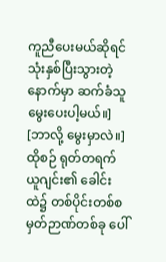ကူညီပေးမယ်ဆိုရင် သုံးနှစ်ပြီးသွားတဲ့နောက်မှာ ဆက်ခံသူမွေးပေးပါ့မယ်။]
[ဘာလို့ မွေးမှာလဲ။]
ထိုစဉ် ရုတ်တရက် ယူဂျင်း၏ ခေါင်းထဲ၌ တစ်ပိုင်းတစ်စ မှတ်ဉာဏ်တစ်ခု ပေါ်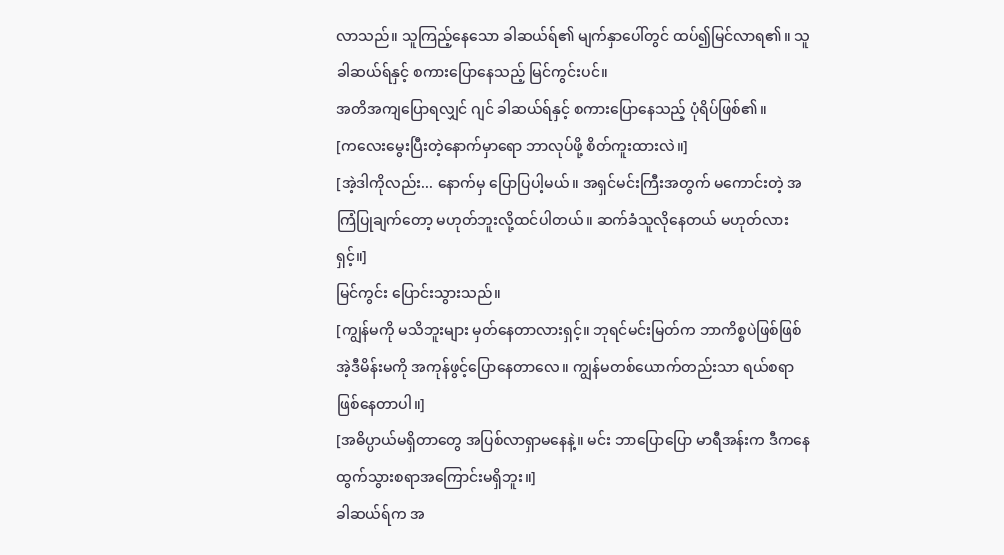လာသည်။ သူကြည့်နေသော ခါဆယ်ရ်၏ မျက်နှာပေါ်တွင် ထပ်၍မြင်လာရ၏။ သူ ခါဆယ်ရ်နှင့် စကားပြောနေသည့် မြင်ကွင်းပင်။
အတိအကျပြောရလျှင် ဂျင် ခါဆယ်ရ်နှင့် စကားပြောနေသည့် ပုံရိပ်ဖြစ်၏။
[ကလေးမွေးပြီးတဲ့နောက်မှာရော ဘာလုပ်ဖို့ စိတ်ကူးထားလဲ။]
[အဲ့ဒါကိုလည်း... နောက်မှ ပြောပြပါ့မယ်။ အရှင်မင်းကြီးအတွက် မကောင်းတဲ့ အကြံပြုချက်တော့ မဟုတ်ဘူးလို့ထင်ပါတယ်။ ဆက်ခံသူလိုနေတယ် မဟုတ်လားရှင့်။]
မြင်ကွင်း ပြောင်းသွားသည်။
[ကျွန်မကို မသိဘူးများ မှတ်နေတာလားရှင့်။ ဘုရင်မင်းမြတ်က ဘာကိစ္စပဲဖြစ်ဖြစ် အဲ့ဒီမိန်းမကို အကုန်ဖွင့်ပြောနေတာလေ။ ကျွန်မတစ်ယောက်တည်းသာ ရယ်စရာဖြစ်နေတာပါ။]
[အဓိပ္ပာယ်မရှိတာတွေ အပြစ်လာရှာမနေနဲ့။ မင်း ဘာပြောပြော မာရီအန်းက ဒီကနေ ထွက်သွားစရာအကြောင်းမရှိဘူး။]
ခါဆယ်ရ်က အ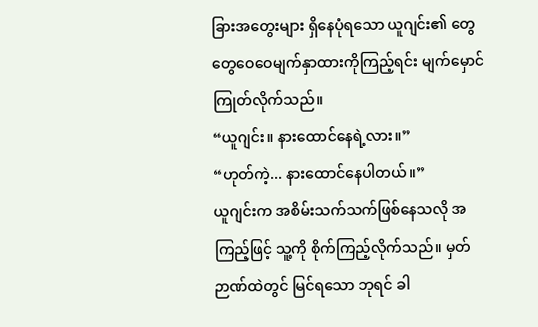ခြားအတွေးများ ရှိနေပုံရသော ယူဂျင်း၏ တွေတွေဝေဝေမျက်နှာထားကိုကြည့်ရင်း မျက်မှောင်ကြုတ်လိုက်သည်။
“ယူဂျင်း။ နားထောင်နေရဲ့လား။”
“ဟုတ်ကဲ့... နားထောင်နေပါတယ်။”
ယူဂျင်းက အစိမ်းသက်သက်ဖြစ်နေသလို အကြည့်ဖြင့် သူ့ကို စိုက်ကြည့်လိုက်သည်။ မှတ်ဉာဏ်ထဲတွင် မြင်ရသော ဘုရင် ခါ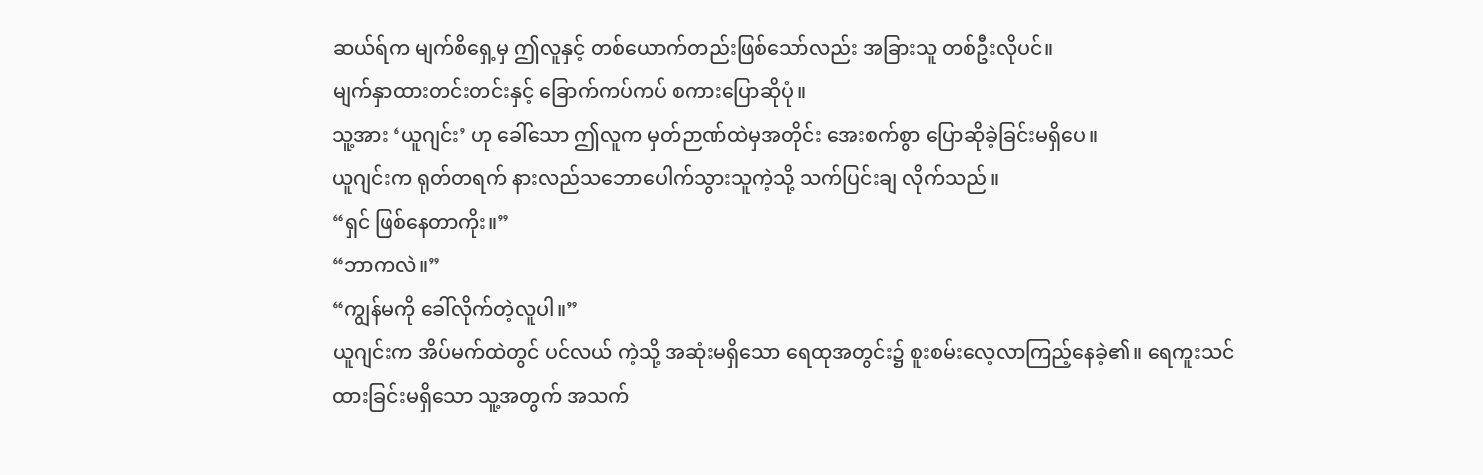ဆယ်ရ်က မျက်စိရှေ့မှ ဤလူနှင့် တစ်ယောက်တည်းဖြစ်သော်လည်း အခြားသူ တစ်ဦးလိုပင်။
မျက်နှာထားတင်းတင်းနှင့် ခြောက်ကပ်ကပ် စကားပြောဆိုပုံ။
သူ့အား ‘ယူဂျင်း’ ဟု ခေါ်သော ဤလူက မှတ်ဉာဏ်ထဲမှအတိုင်း အေးစက်စွာ ပြောဆိုခဲ့ခြင်းမရှိပေ။
ယူဂျင်းက ရုတ်တရက် နားလည်သဘောပေါက်သွားသူကဲ့သို့ သက်ပြင်းချ လိုက်သည်။
“ရှင် ဖြစ်နေတာကိုး။”
“ဘာကလဲ။”
“ကျွန်မကို ခေါ်လိုက်တဲ့လူပါ။”
ယူဂျင်းက အိပ်မက်ထဲတွင် ပင်လယ် ကဲ့သို့ အဆုံးမရှိသော ရေထုအတွင်း၌ စူးစမ်းလေ့လာကြည့်နေခဲ့၏။ ရေကူးသင်ထားခြင်းမရှိသော သူ့အတွက် အသက်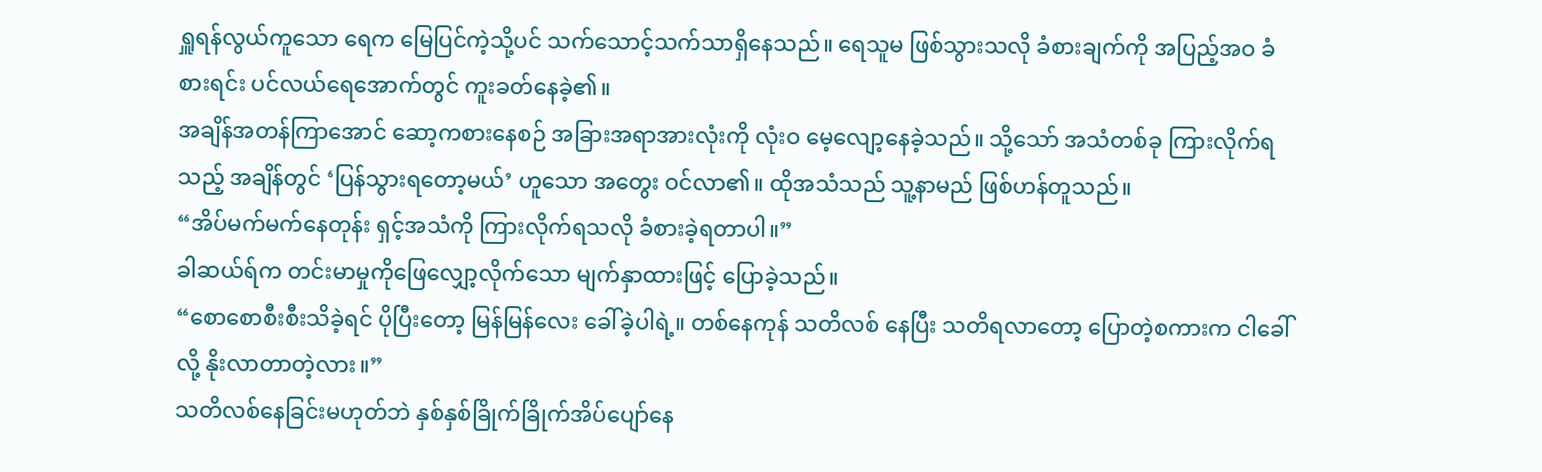ရှူရန်လွယ်ကူသော ရေက မြေပြင်ကဲ့သို့ပင် သက်သောင့်သက်သာရှိနေသည်။ ရေသူမ ဖြစ်သွားသလို ခံစားချက်ကို အပြည့်အဝ ခံစားရင်း ပင်လယ်ရေအောက်တွင် ကူးခတ်နေခဲ့၏။
အချိန်အတန်ကြာအောင် ဆော့ကစားနေစဉ် အခြားအရာအားလုံးကို လုံးဝ မေ့လျော့နေခဲ့သည်။ သို့သော် အသံတစ်ခု ကြားလိုက်ရသည့် အချိန်တွင် ‘ပြန်သွားရတော့မယ်’ ဟူသော အတွေး ဝင်လာ၏။ ထိုအသံသည် သူ့နာမည် ဖြစ်ဟန်တူသည်။
“အိပ်မက်မက်နေတုန်း ရှင့်အသံကို ကြားလိုက်ရသလို ခံစားခဲ့ရတာပါ။”
ခါဆယ်ရ်က တင်းမာမှုကိုဖြေလျှော့လိုက်သော မျက်နှာထားဖြင့် ပြောခဲ့သည်။
“စောစောစီးစီးသိခဲ့ရင် ပိုပြီးတော့ မြန်မြန်လေး ခေါ်ခဲ့ပါရဲ့။ တစ်နေကုန် သတိလစ် နေပြီး သတိရလာတော့ ပြောတဲ့စကားက ငါခေါ်လို့ နိုးလာတာတဲ့လား။”
သတိလစ်နေခြင်းမဟုတ်ဘဲ နှစ်နှစ်ခြိုက်ခြိုက်အိပ်ပျော်နေ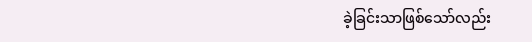ခဲ့ခြင်းသာဖြစ်သော်လည်း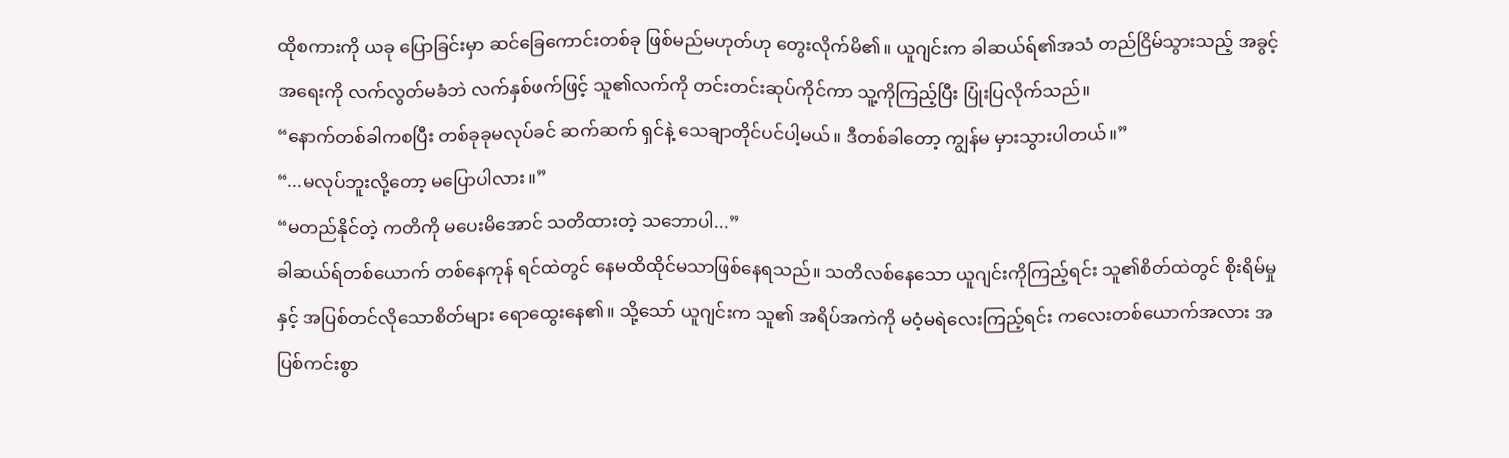ထိုစကားကို ယခု ပြောခြင်းမှာ ဆင်ခြေကောင်းတစ်ခု ဖြစ်မည်မဟုတ်ဟု တွေးလိုက်မိ၏။ ယူဂျင်းက ခါဆယ်ရ်၏အသံ တည်ငြိမ်သွားသည့် အခွင့်အရေးကို လက်လွတ်မခံဘဲ လက်နှစ်ဖက်ဖြင့် သူ၏လက်ကို တင်းတင်းဆုပ်ကိုင်ကာ သူ့ကိုကြည့်ပြီး ပြုံးပြလိုက်သည်။
“နောက်တစ်ခါကစပြီး တစ်ခုခုမလုပ်ခင် ဆက်ဆက် ရှင်နဲ့ သေချာတိုင်ပင်ပါ့မယ်။ ဒီတစ်ခါတော့ ကျွန်မ မှားသွားပါတယ်။”
“...မလုပ်ဘူးလို့တော့ မပြောပါလား။”
“မတည်နိုင်တဲ့ ကတိကို မပေးမိအောင် သတိထားတဲ့ သဘောပါ...”
ခါဆယ်ရ်တစ်ယောက် တစ်နေကုန် ရင်ထဲတွင် နေမထိထိုင်မသာဖြစ်နေရသည်။ သတိလစ်နေသော ယူဂျင်းကိုကြည့်ရင်း သူ၏စိတ်ထဲတွင် စိုးရိမ်မှုနှင့် အပြစ်တင်လိုသောစိတ်များ ရောထွေးနေ၏။ သို့သော် ယူဂျင်းက သူ၏ အရိပ်အကဲကို မဝံ့မရဲလေးကြည့်ရင်း ကလေးတစ်ယောက်အလား အပြစ်ကင်းစွာ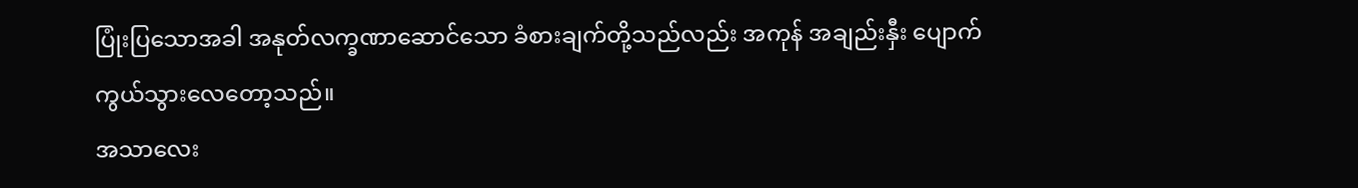ပြုံးပြသောအခါ အနုတ်လက္ခဏာဆောင်သော ခံစားချက်တို့သည်လည်း အကုန် အချည်းနှီး ပျောက်ကွယ်သွားလေတော့သည်။
အသာလေး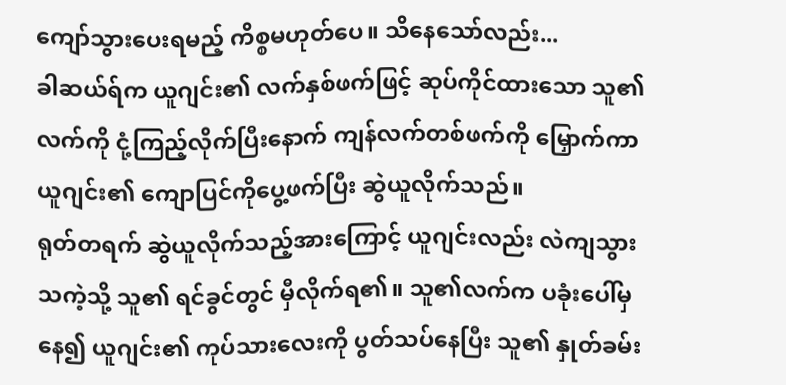ကျော်သွားပေးရမည့် ကိစ္စမဟုတ်ပေ။ သိနေသော်လည်း...
ခါဆယ်ရ်က ယူဂျင်း၏ လက်နှစ်ဖက်ဖြင့် ဆုပ်ကိုင်ထားသော သူ၏လက်ကို ငုံ့ကြည့်လိုက်ပြီးနောက် ကျန်လက်တစ်ဖက်ကို မြှောက်ကာ ယူဂျင်း၏ ကျောပြင်ကိုပွေ့ဖက်ပြီး ဆွဲယူလိုက်သည်။
ရုတ်တရက် ဆွဲယူလိုက်သည့်အားကြောင့် ယူဂျင်းလည်း လဲကျသွားသကဲ့သို့ သူ၏ ရင်ခွင်တွင် မှီလိုက်ရ၏။ သူ၏လက်က ပခုံးပေါ်မှနေ၍ ယူဂျင်း၏ ကုပ်သားလေးကို ပွတ်သပ်နေပြီး သူ၏ နှုတ်ခမ်း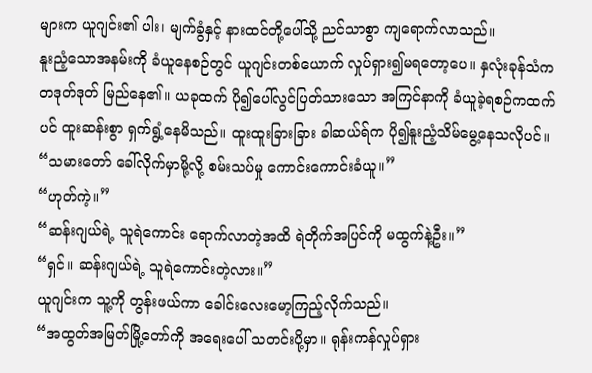များက ယူဂျင်း၏ ပါး၊ မျက်ခွံနှင့် နားထင်တို့ပေါ်သို့ ညင်သာစွာ ကျရောက်လာသည်။
နူးညံ့သောအနမ်းကို ခံယူနေစဉ်တွင် ယူဂျင်းတစ်ယောက် လှုပ်ရှား၍မရတော့ပေ။ နှလုံးခုန်သံက တဒုတ်ဒုတ် မြည်နေ၏။ ယခုထက် ပို၍ပေါ်လွင်ပြတ်သားသော အကြင်နာကို ခံယူခဲ့ရစဉ်ကထက်ပင် ထူးဆန်းစွာ ရှက်ရွံ့နေမိသည်။ ထူးထူးခြားခြား ခါဆယ်ရ်က ပို၍နူးညံ့သိမ်မွေ့နေသလိုပင်။
“သမားတော် ခေါ်လိုက်မှာမို့လို့ စမ်းသပ်မှု ကောင်းကောင်းခံယူ။”
“ဟုတ်ကဲ့။”
“ဆန်းဂျယ်ရဲ့ သူရဲကောင်း ရောက်လာတဲ့အထိ ရဲတိုက်အပြင်ကို မထွက်နဲ့ဦး။”
“ရှင်။ ဆန်းဂျယ်ရဲ့ သူရဲကောင်းတဲ့လား။”
ယူဂျင်းက သူ့ကို တွန်းဖယ်ကာ ခေါင်းလေးမော့ကြည့်လိုက်သည်။
“အထွတ်အမြတ်မြို့တော်ကို အရေးပေါ် သတင်းပို့မှာ။ ရုန်းကန်လှုပ်ရှား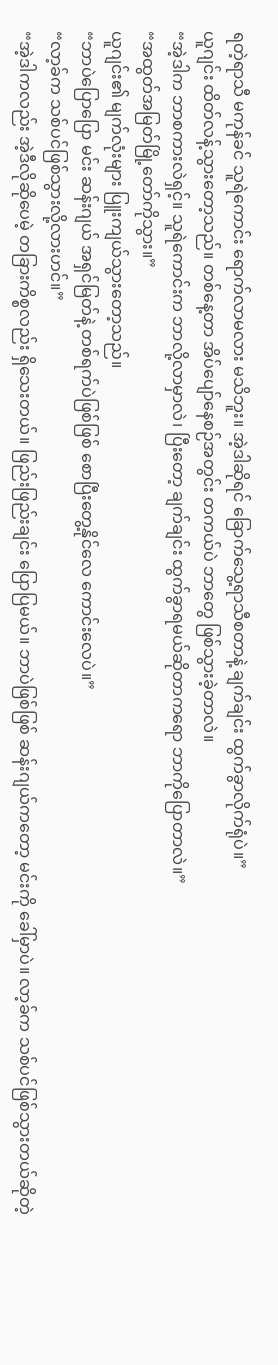ရတဲ့ရာသီ မကုန်ခင် သူရဲကောင်း ရောက်လာမလား မသိဘူး။ အဲ့ဒါဆိုရင် ခြောက်သွေ့ရာသီစတာနဲ့ ချက်ချင်း ထွက်ခွာလိုက်ရုံပဲ။”
ယူဂျင်း ထိတ်လန့်သွားတော့သည်။ တစ်နေ့တာ အိပ်ပျော်နေစဉ်အတွင်း တကယ်ပဲ ဘာတွေ ဖြစ်သွားခဲ့တာလဲ။
“အဲ့ဒါက ဘာစကားလဲရှင့်။ သူရဲကောင်းက ဘာလို့လာမှာလဲ၊ ပြီးတော့ ချက်ချင်း ထွက်ခွာရမယ်ဆိုတာကရော ဘာကိုပြောတာလဲ။”
“အထွတ်အမြတ်မြို့တော်ကိုသွား။”
ယူဂျင်း၏ မျက်လုံးများ ပြူးကျယ်သွားတော့သည်။
“ဘာပဲပြောပြော မင်း ဆန်းဂျယ် အရှင်မြတ်နဲ့ တစ်ရက်ပဲဖြစ်ဖြစ် စောပြီးတွေ့နိုင်လေ ကောင်းလေပဲ။”
“လာ့ခ်က သစ်ပင်ဖြစ်သွားလို့လားဟင်။”
“အဲ့ဒါကလည်း အဲ့ဒီလိုဆိုပေမဲ့ တခြားကိစ္စလည်း ရှိသေးတယ်။ ဖြည်းဖြည်းချင်း ပြောပြမယ်။ ဘာပဲဖြစ်ဖြစ် ဆန်းဂျယ်ကတော့ မင်းကို ခေါ်မှာပဲ။ လာ့ခ်က သစ်ပင်ဖြစ်သွားတယ်ဆိုတဲ့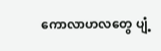ကောလာဟလတွေ ပျံ့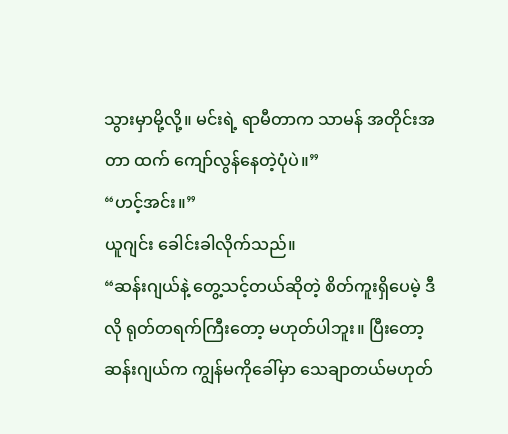သွားမှာမို့လို့။ မင်းရဲ့ ရာမီတာက သာမန် အတိုင်းအတာ ထက် ကျော်လွန်နေတဲ့ပုံပဲ။”
“ဟင့်အင်း။”
ယူဂျင်း ခေါင်းခါလိုက်သည်။
“ဆန်းဂျယ်နဲ့ တွေ့သင့်တယ်ဆိုတဲ့ စိတ်ကူးရှိပေမဲ့ ဒီလို ရုတ်တရက်ကြီးတော့ မဟုတ်ပါဘူး။ ပြီးတော့ ဆန်းဂျယ်က ကျွန်မကိုခေါ်မှာ သေချာတယ်မဟုတ်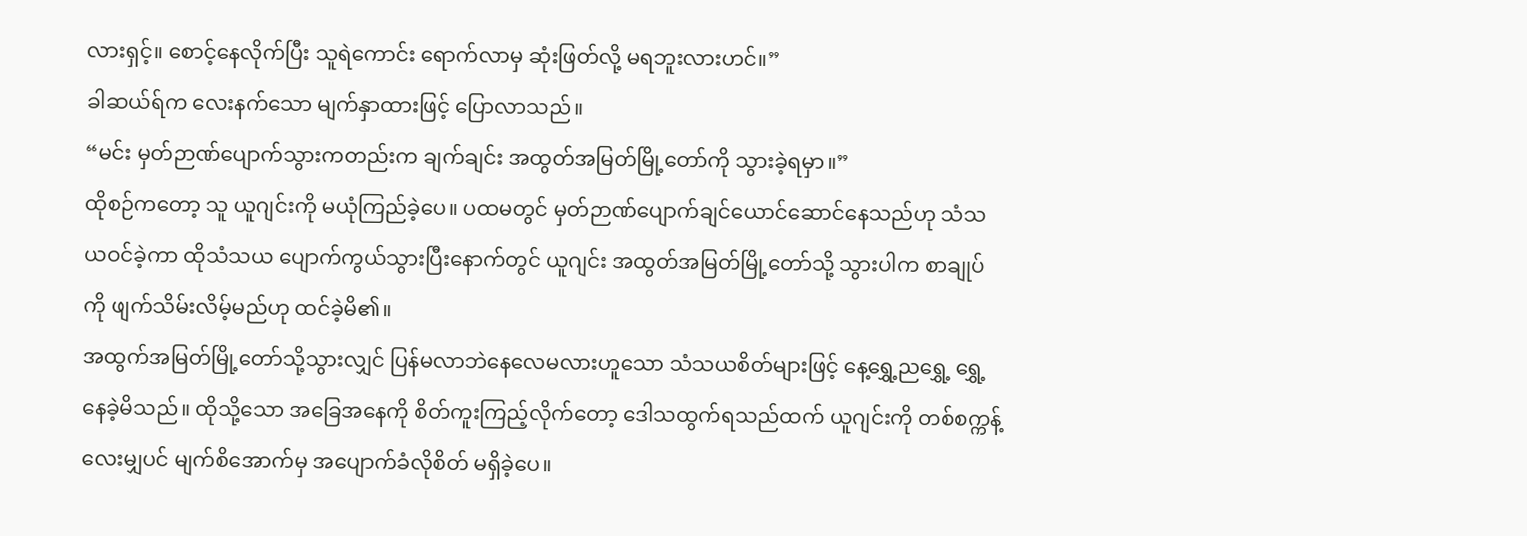လားရှင့်။ စောင့်နေလိုက်ပြီး သူရဲကောင်း ရောက်လာမှ ဆုံးဖြတ်လို့ မရဘူးလားဟင်။”
ခါဆယ်ရ်က လေးနက်သော မျက်နှာထားဖြင့် ပြောလာသည်။
“မင်း မှတ်ဉာဏ်ပျောက်သွားကတည်းက ချက်ချင်း အထွတ်အမြတ်မြို့တော်ကို သွားခဲ့ရမှာ။”
ထိုစဉ်ကတော့ သူ ယူဂျင်းကို မယုံကြည်ခဲ့ပေ။ ပထမတွင် မှတ်ဉာဏ်ပျောက်ချင်ယောင်ဆောင်နေသည်ဟု သံသယဝင်ခဲ့ကာ ထိုသံသယ ပျောက်ကွယ်သွားပြီးနောက်တွင် ယူဂျင်း အထွတ်အမြတ်မြို့တော်သို့ သွားပါက စာချုပ်ကို ဖျက်သိမ်းလိမ့်မည်ဟု ထင်ခဲ့မိ၏။
အထွက်အမြတ်မြို့တော်သို့သွားလျှင် ပြန်မလာဘဲနေလေမလားဟူသော သံသယစိတ်များဖြင့် နေ့ရွှေ့ညရွှေ့ ရွှေ့နေခဲ့မိသည်။ ထိုသို့သော အခြေအနေကို စိတ်ကူးကြည့်လိုက်တော့ ဒေါသထွက်ရသည်ထက် ယူဂျင်းကို တစ်စက္ကန့်လေးမျှပင် မျက်စိအောက်မှ အပျောက်ခံလိုစိတ် မရှိခဲ့ပေ။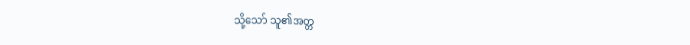သို့သော် သူ၏အတ္တ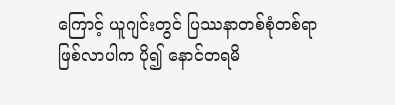ကြောင့် ယူဂျင်းတွင် ပြဿနာတစ်စုံတစ်ရာ ဖြစ်လာပါက ပို၍ နောင်တရမိ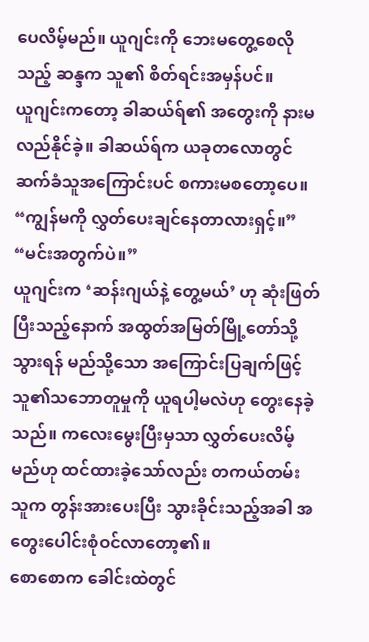ပေလိမ့်မည်။ ယူဂျင်းကို ဘေးမတွေ့စေလိုသည့် ဆန္ဒက သူ၏ စိတ်ရင်းအမှန်ပင်။
ယူဂျင်းကတော့ ခါဆယ်ရ်၏ အတွေးကို နားမလည်နိုင်ခဲ့။ ခါဆယ်ရ်က ယခုတလောတွင် ဆက်ခံသူအကြောင်းပင် စကားမစတော့ပေ။
“ကျွန်မကို လွှတ်ပေးချင်နေတာလားရှင့်။”
“မင်းအတွက်ပဲ။”
ယူဂျင်းက ‘ဆန်းဂျယ်နဲ့ တွေ့မယ်’ ဟု ဆုံးဖြတ်ပြီးသည့်နောက် အထွတ်အမြတ်မြို့တော်သို့သွားရန် မည်သို့သော အကြောင်းပြချက်ဖြင့် သူ၏သဘောတူမှုကို ယူရပါ့မလဲဟု တွေးနေခဲ့သည်။ ကလေးမွေးပြီးမှသာ လွှတ်ပေးလိမ့်မည်ဟု ထင်ထားခဲ့သော်လည်း တကယ်တမ်း သူက တွန်းအားပေးပြီး သွားခိုင်းသည့်အခါ အတွေးပေါင်းစုံဝင်လာတော့၏။
စောစောက ခေါင်းထဲတွင်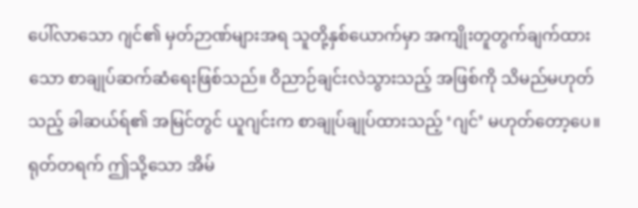ပေါ်လာသော ဂျင်၏ မှတ်ဉာဏ်များအရ သူတို့နှစ်ယောက်မှာ အကျိုးတူတွက်ချက်ထားသော စာချုပ်ဆက်ဆံရေးဖြစ်သည်။ ဝိညာဉ်ချင်းလဲသွားသည့် အဖြစ်ကို သိမည်မဟုတ်သည့် ခါဆယ်ရ်၏ အမြင်တွင် ယူဂျင်းက စာချုပ်ချုပ်ထားသည့် ‘ဂျင်’ မဟုတ်တော့ပေ။ ရုတ်တရက် ဤသို့သော အိမ်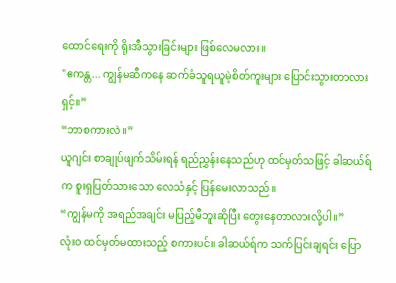ထောင်ရေးကို ရိုးအီသွားခြင်းများ ဖြစ်လေမလား။
"ဧကန္တ... ကျွန်မဆီကနေ ဆက်ခံသူရယူမဲ့စိတ်ကူးများ ပြောင်းသွားတာလားရှင့်။”
“ဘာစကားလဲ။”
ယူဂျင်း စာချုပ်ဖျက်သိမ်းရန် ရည်ညွှန်းနေသည်ဟု ထင်မှတ်သဖြင့် ခါဆယ်ရ်က စူးရှပြတ်သားသော လေသံနှင့် ပြန်မေးလာသည်။
“ကျွန်မကို အရည်အချင်း မပြည့်မီဘူးဆိုပြီး တွေးနေတာလားလို့ပါ။”
လုံးဝ ထင်မှတ်မထားသည့် စကားပင်။ ခါဆယ်ရ်က သက်ပြင်းချရင်း ပြော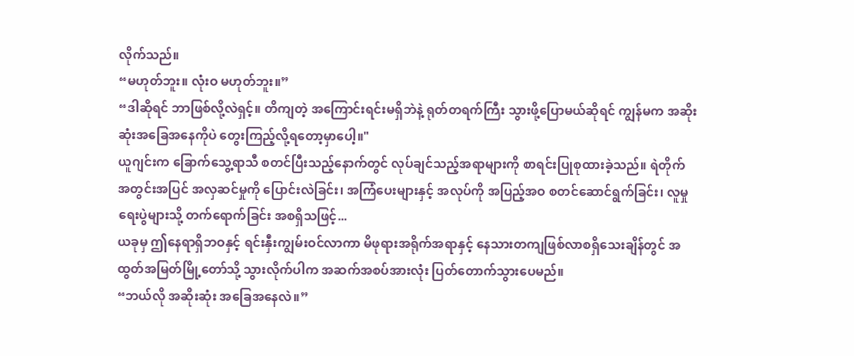လိုက်သည်။
“မဟုတ်ဘူး။ လုံးဝ မဟုတ်ဘူး။”
“ဒါဆိုရင် ဘာဖြစ်လို့လဲရှင့်။ တိကျတဲ့ အကြောင်းရင်းမရှိဘဲနဲ့ ရုတ်တရက်ကြီး သွားဖို့ပြောမယ်ဆိုရင် ကျွန်မက အဆိုးဆုံးအခြေအနေကိုပဲ တွေးကြည့်လို့ရတော့မှာပေါ့။"
ယူဂျင်းက ခြောက်သွေ့ရာသီ စတင်ပြီးသည့်နောက်တွင် လုပ်ချင်သည့်အရာများကို စာရင်းပြုစုထားခဲ့သည်။ ရဲတိုက် အတွင်းအပြင် အလှဆင်မှုကို ပြောင်းလဲခြင်း၊ အကြံပေးများနှင့် အလုပ်ကို အပြည့်အဝ စတင်ဆောင်ရွက်ခြင်း၊ လူမှုရေးပွဲများသို့ တက်ရောက်ခြင်း အစရှိသဖြင့်...
ယခုမှ ဤနေရာရှိဘဝနှင့် ရင်းနှီးကျွမ်းဝင်လာကာ မိဖုရားအရိုက်အရာနှင့် နေသားတကျဖြစ်လာစရှိသေးချိန်တွင် အထွတ်အမြတ်မြို့တော်သို့ သွားလိုက်ပါက အဆက်အစပ်အားလုံး ပြတ်တောက်သွားပေမည်။
“ဘယ်လို အဆိုးဆုံး အခြေအနေလဲ။”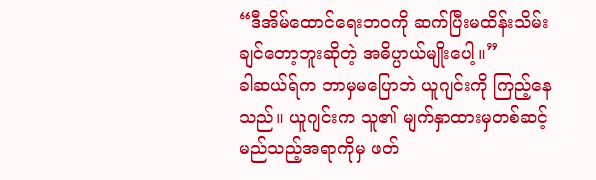“ဒီအိမ်ထောင်ရေးဘဝကို ဆက်ပြီးမထိန်းသိမ်းချင်တော့ဘူးဆိုတဲ့ အဓိပ္ပာယ်မျိုးပေါ့။”
ခါဆယ်ရ်က ဘာမှမပြောဘဲ ယူဂျင်းကို ကြည့်နေသည်။ ယူဂျင်းက သူ၏ မျက်နှာထားမှတစ်ဆင့် မည်သည့်အရာကိုမှ ဖတ်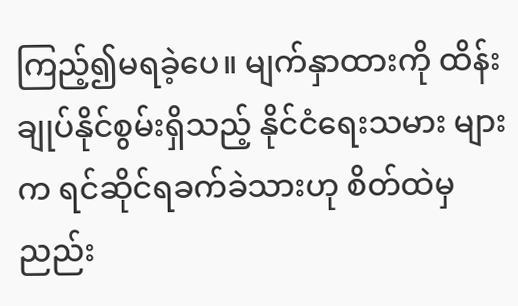ကြည့်၍မရခဲ့ပေ။ မျက်နှာထားကို ထိန်းချုပ်နိုင်စွမ်းရှိသည့် နိုင်ငံရေးသမား များက ရင်ဆိုင်ရခက်ခဲသားဟု စိတ်ထဲမှ ညည်း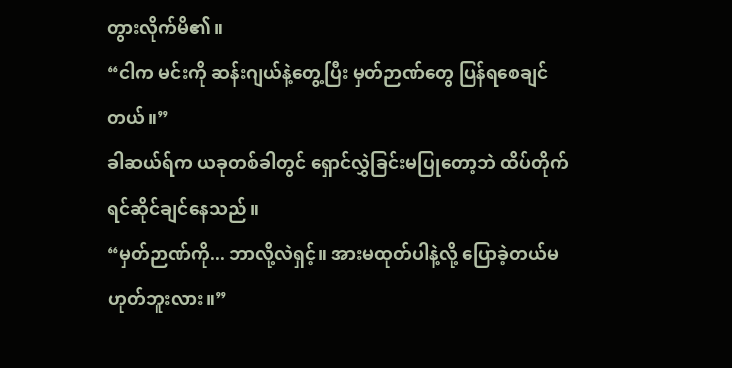တွားလိုက်မိ၏။
“ငါက မင်းကို ဆန်းဂျယ်နဲ့တွေ့ပြီး မှတ်ဉာဏ်တွေ ပြန်ရစေချင်တယ်။”
ခါဆယ်ရ်က ယခုတစ်ခါတွင် ရှောင်လွှဲခြင်းမပြုတော့ဘဲ ထိပ်တိုက်ရင်ဆိုင်ချင်နေသည်။
“မှတ်ဉာဏ်ကို... ဘာလို့လဲရှင့်။ အားမထုတ်ပါနဲ့လို့ ပြောခဲ့တယ်မဟုတ်ဘူးလား။”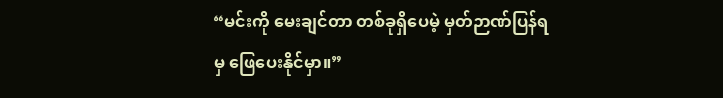“မင်းကို မေးချင်တာ တစ်ခုရှိပေမဲ့ မှတ်ဉာဏ်ပြန်ရမှ ဖြေပေးနိုင်မှာ။”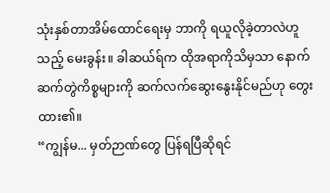သုံးနှစ်တာအိမ်ထောင်ရေးမှ ဘာကို ရယူလိုခဲ့တာလဲဟူသည့် မေးခွန်း။ ခါဆယ်ရ်က ထိုအရာကိုသိမှသာ နောက်ဆက်တွဲကိစ္စများကို ဆက်လက်ဆွေးနွေးနိုင်မည်ဟု တွေးထား၏။
“ကျွန်မ... မှတ်ဉာဏ်တွေ ပြန်ရပြီဆိုရင်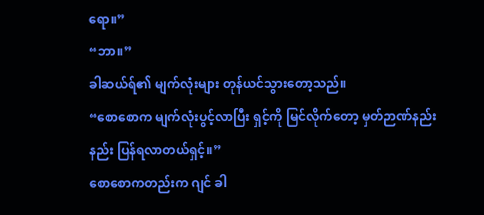ရော။”
“ဘာ။”
ခါဆယ်ရ်၏ မျက်လုံးများ တုန်ယင်သွားတော့သည်။
“စောစောက မျက်လုံးပွင့်လာပြီး ရှင့်ကို မြင်လိုက်တော့ မှတ်ဉာဏ်နည်းနည်း ပြန်ရလာတယ်ရှင့်။”
စောစောကတည်းက ဂျင် ခါ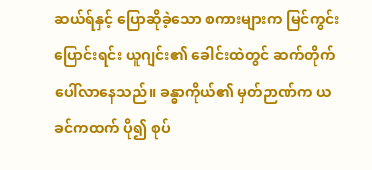ဆယ်ရ်နှင့် ပြောဆိုခဲ့သော စကားများက မြင်ကွင်းပြောင်းရင်း ယူဂျင်း၏ ခေါင်းထဲတွင် ဆက်တိုက် ပေါ်လာနေသည်။ ခန္ဓာကိုယ်၏ မှတ်ဉာဏ်က ယခင်ကထက် ပို၍ စုပ်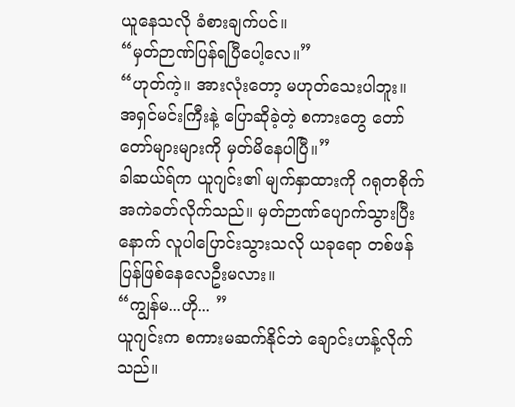ယူနေသလို ခံစားချက်ပင်။
“မှတ်ဉာဏ်ပြန်ရပြီပေါ့လေ။”
“ဟုတ်ကဲ့။ အားလုံးတော့ မဟုတ်သေးပါဘူး။ အရှင်မင်းကြီးနဲ့ ပြောဆိုခဲ့တဲ့ စကားတွေ တော်တော်များများကို မှတ်မိနေပါပြီ။”
ခါဆယ်ရ်က ယူဂျင်း၏ မျက်နှာထားကို ဂရုတစိုက် အကဲခတ်လိုက်သည်။ မှတ်ဉာဏ်ပျောက်သွားပြီးနောက် လူပါပြောင်းသွားသလို ယခုရော တစ်ဖန်ပြန်ဖြစ်နေလေဦးမလား။
“ကျွန်မ...ဟို... ”
ယူဂျင်းက စကားမဆက်နိုင်ဘဲ ချောင်းဟန့်လိုက်သည်။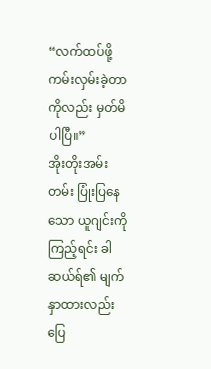“လက်ထပ်ဖို့ ကမ်းလှမ်းခဲ့တာကိုလည်း မှတ်မိပါပြီ။”
အိုးတိုးအမ်းတမ်း ပြုံးပြနေသော ယူဂျင်းကို ကြည့်ရင်း ခါဆယ်ရ်၏ မျက်နှာထားလည်း ပြေ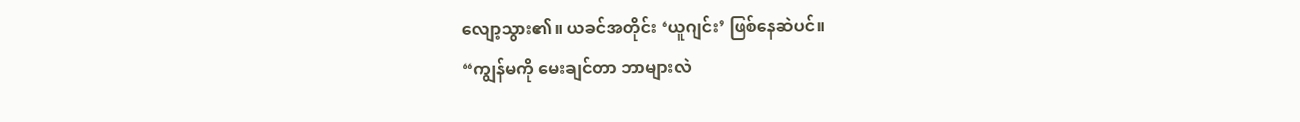လျော့သွား၏။ ယခင်အတိုင်း ‘ယူဂျင်း’ ဖြစ်နေဆဲပင်။
“ကျွန်မကို မေးချင်တာ ဘာများလဲ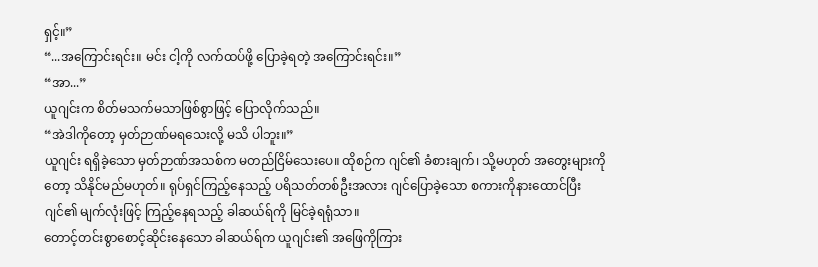ရှင့်။”
“...အကြောင်းရင်း။ မင်း ငါ့ကို လက်ထပ်ဖို့ ပြောခဲ့ရတဲ့ အကြောင်းရင်း။”
“အာ...”
ယူဂျင်းက စိတ်မသက်မသာဖြစ်စွာဖြင့် ပြောလိုက်သည်။
“အဲဒါကိုတော့ မှတ်ဉာဏ်မရသေးလို့ မသိ ပါဘူး။”
ယူဂျင်း ရရှိခဲ့သော မှတ်ဉာဏ်အသစ်က မတည်ငြိမ်သေးပေ။ ထိုစဉ်က ဂျင်၏ ခံစားချက်၊ သို့မဟုတ် အတွေးများကိုတော့ သိနိုင်မည်မဟုတ်။ ရုပ်ရှင်ကြည့်နေသည့် ပရိသတ်တစ်ဦးအလား ဂျင်ပြောခဲ့သော စကားကိုနားထောင်ပြီး ဂျင်၏ မျက်လုံးဖြင့် ကြည့်နေရသည့် ခါဆယ်ရ်ကို မြင်ခဲ့ရရုံသာ။
တောင့်တင်းစွာစောင့်ဆိုင်းနေသော ခါဆယ်ရ်က ယူဂျင်း၏ အဖြေကိုကြား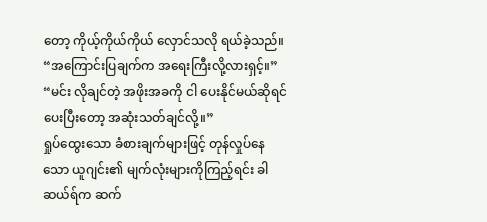တော့ ကိုယ့်ကိုယ်ကိုယ် လှောင်သလို ရယ်ခဲ့သည်။
“အကြောင်းပြချက်က အရေးကြီးလို့လားရှင့်။”
“မင်း လိုချင်တဲ့ အဖိုးအခကို ငါ ပေးနိုင်မယ်ဆိုရင် ပေးပြီးတော့ အဆုံးသတ်ချင်လို့။”
ရှုပ်ထွေးသော ခံစားချက်များဖြင့် တုန်လှုပ်နေသော ယူဂျင်း၏ မျက်လုံးများကိုကြည့်ရင်း ခါဆယ်ရ်က ဆက်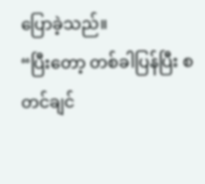ပြောခဲ့သည်။
“ပြီးတော့ တစ်ခါပြန်ပြီး စတင်ချင်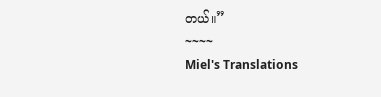တယ်။”
~~~~
Miel's Translations